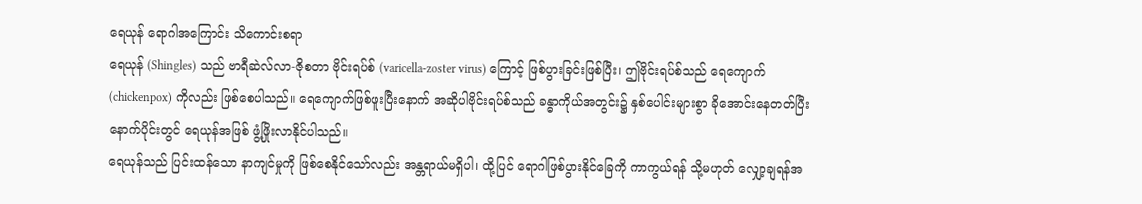ရေယုန် ရောဂါအကြောင်း သိကောင်းစရာ
ရေယုန် (Shingles) သည် ဗာရီဆဲလ်လာ-ဇိုစတာ ဗိုင်းရပ်စ် (varicella-zoster virus) ကြောင့် ဖြစ်ပွားခြင်းဖြစ်ပြီး၊ ဤဗိုင်းရပ်စ်သည် ရေကျောက် (chickenpox) ကိုလည်း ဖြစ်စေပါသည်။ ရေကျောက်ဖြစ်ဖူးပြီးနောက် အဆိုပါဗိုင်းရပ်စ်သည် ခန္ဓာကိုယ်အတွင်း၌ နှစ်ပေါင်းများစွာ ခိုအောင်းနေတတ်ပြီး နောက်ပိုင်းတွင် ရေယုန်အဖြစ် ဖွံ့ဖြိုးလာနိုင်ပါသည်။
ရေယုန်သည် ပြင်းထန်သော နာကျင်မှုကို ဖြစ်စေနိုင်သော်လည်း အန္တရာယ်မရှိပါ၊ ထို့ပြင် ရောဂါဖြစ်ပွားနိုင်ခြေကို ကာကွယ်ရန် သို့မဟုတ် လျှော့ချရန်အ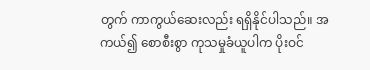တွက် ကာကွယ်ဆေးလည်း ရရှိနိုင်ပါသည်။ အကယ်၍ စောစီးစွာ ကုသမှုခံယူပါက ပိုးဝင်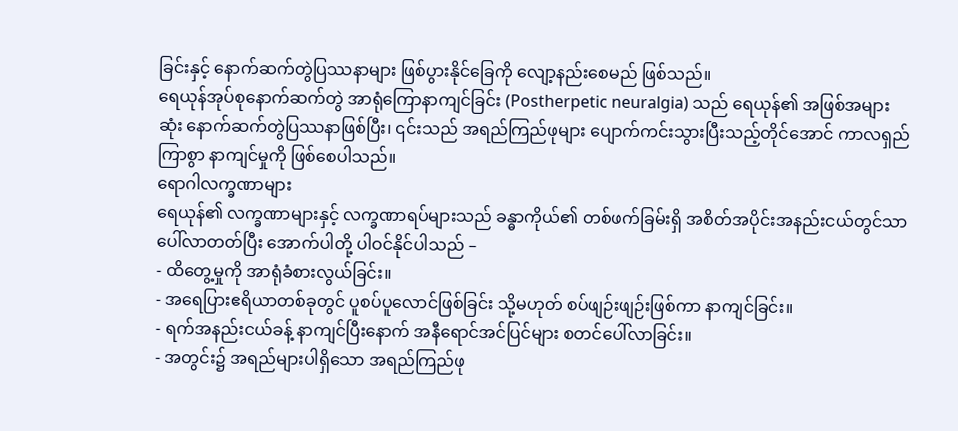ခြင်းနှင့် နောက်ဆက်တွဲပြဿနာများ ဖြစ်ပွားနိုင်ခြေကို လျော့နည်းစေမည် ဖြစ်သည်။
ရေယုန်အုပ်စုနောက်ဆက်တွဲ အာရုံကြောနာကျင်ခြင်း (Postherpetic neuralgia) သည် ရေယုန်၏ အဖြစ်အများဆုံး နောက်ဆက်တွဲပြဿနာဖြစ်ပြီး၊ ၎င်းသည် အရည်ကြည်ဖုများ ပျောက်ကင်းသွားပြီးသည့်တိုင်အောင် ကာလရှည်ကြာစွာ နာကျင်မှုကို ဖြစ်စေပါသည်။
ရောဂါလက္ခဏာများ
ရေယုန်၏ လက္ခဏာများနှင့် လက္ခဏာရပ်များသည် ခန္ဓာကိုယ်၏ တစ်ဖက်ခြမ်းရှိ အစိတ်အပိုင်းအနည်းငယ်တွင်သာ ပေါ်လာတတ်ပြီး အောက်ပါတို့ ပါဝင်နိုင်ပါသည် –
- ထိတွေ့မှုကို အာရုံခံစားလွယ်ခြင်း။
- အရေပြားဧရိယာတစ်ခုတွင် ပူစပ်ပူလောင်ဖြစ်ခြင်း သို့မဟုတ် စပ်ဖျဉ်းဖျဉ်းဖြစ်ကာ နာကျင်ခြင်း။
- ရက်အနည်းငယ်ခန့် နာကျင်ပြီးနောက် အနီရောင်အင်ပြင်များ စတင်ပေါ်လာခြင်း။
- အတွင်း၌ အရည်များပါရှိသော အရည်ကြည်ဖု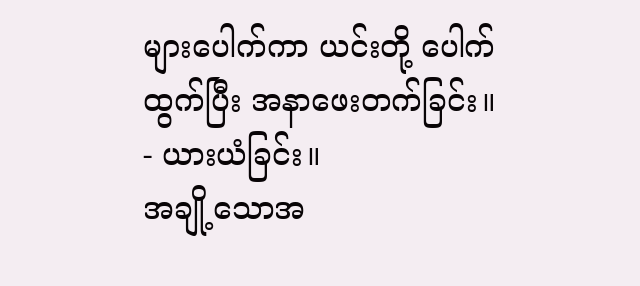များပေါက်ကာ ယင်းတို့ ပေါက်ထွက်ပြီး အနာဖေးတက်ခြင်း။
- ယားယံခြင်း။
အချို့သောအ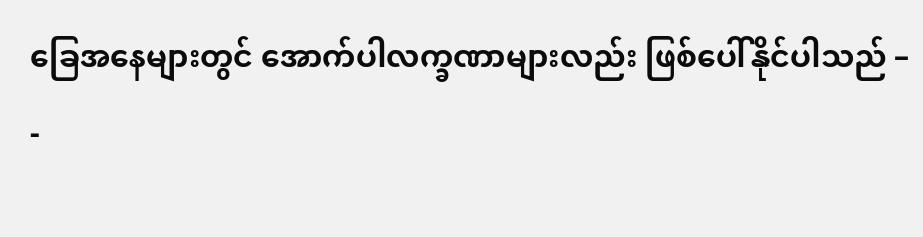ခြေအနေများတွင် အောက်ပါလက္ခဏာများလည်း ဖြစ်ပေါ်နိုင်ပါသည် –
-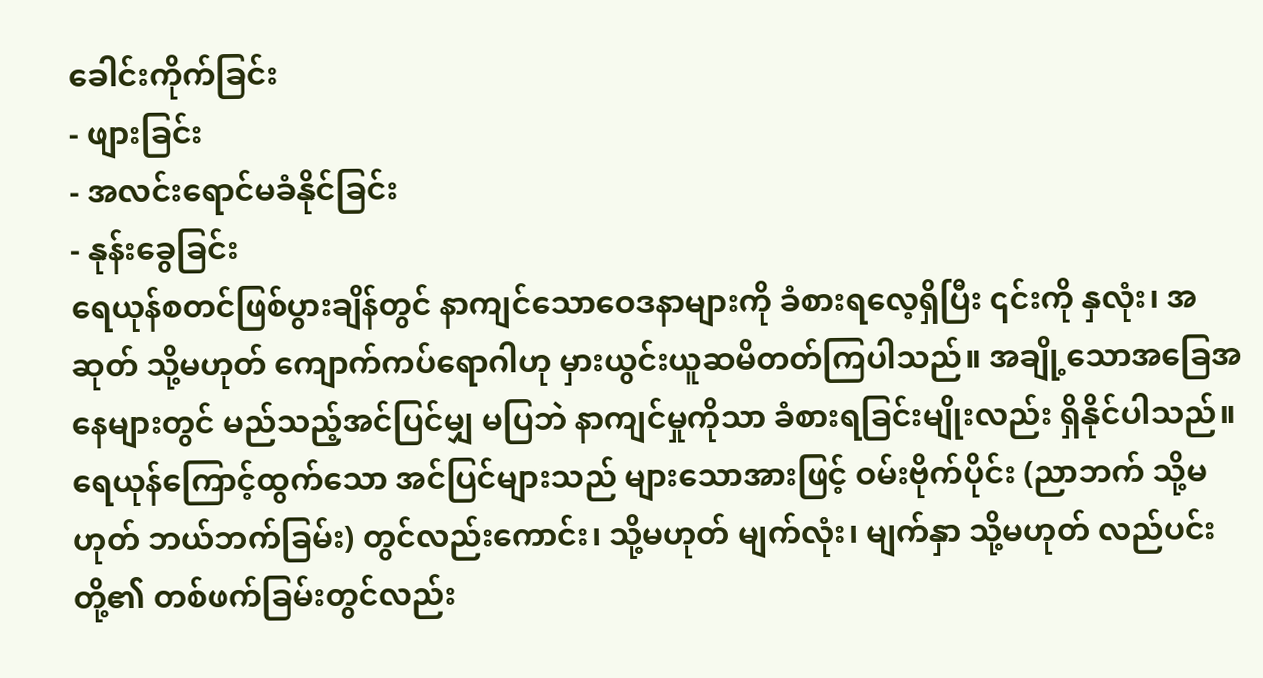ခေါင်းကိုက်ခြင်း
- ဖျားခြင်း
- အလင်းရောင်မခံနိုင်ခြင်း
- နုန်းခွေခြင်း
ရေယုန်စတင်ဖြစ်ပွားချိန်တွင် နာကျင်သောဝေဒနာများကို ခံစားရလေ့ရှိပြီး ၎င်းကို နှလုံး၊ အဆုတ် သို့မဟုတ် ကျောက်ကပ်ရောဂါဟု မှားယွင်းယူဆမိတတ်ကြပါသည်။ အချို့သောအခြေအနေများတွင် မည်သည့်အင်ပြင်မျှ မပြဘဲ နာကျင်မှုကိုသာ ခံစားရခြင်းမျိုးလည်း ရှိနိုင်ပါသည်။
ရေယုန်ကြောင့်ထွက်သော အင်ပြင်များသည် များသောအားဖြင့် ဝမ်းဗိုက်ပိုင်း (ညာဘက် သို့မဟုတ် ဘယ်ဘက်ခြမ်း) တွင်လည်းကောင်း၊ သို့မဟုတ် မျက်လုံး၊ မျက်နှာ သို့မဟုတ် လည်ပင်းတို့၏ တစ်ဖက်ခြမ်းတွင်လည်း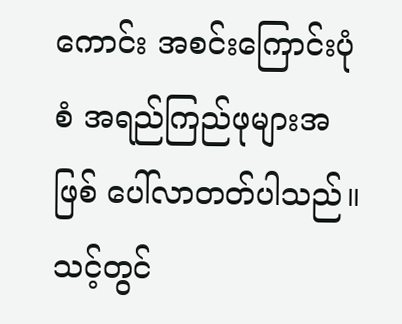ကောင်း အစင်းကြောင်းပုံစံ အရည်ကြည်ဖုများအဖြစ် ပေါ်လာတတ်ပါသည်။
သင့်တွင်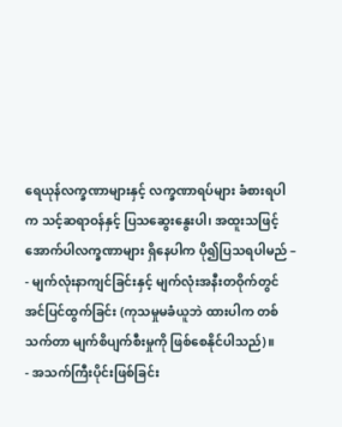ရေယုန်လက္ခဏာများနှင့် လက္ခဏာရပ်များ ခံစားရပါက သင့်ဆရာဝန်နှင့် ပြသဆွေးနွေးပါ၊ အထူးသဖြင့် အောက်ပါလက္ခဏာများ ရှိနေပါက ပို၍ပြသရပါမည် –
- မျက်လုံးနာကျင်ခြင်းနှင့် မျက်လုံးအနီးတဝိုက်တွင် အင်ပြင်ထွက်ခြင်း (ကုသမှုမခံယူဘဲ ထားပါက တစ်သက်တာ မျက်စိပျက်စီးမှုကို ဖြစ်စေနိုင်ပါသည်)။
- အသက်ကြီးပိုင်းဖြစ်ခြင်း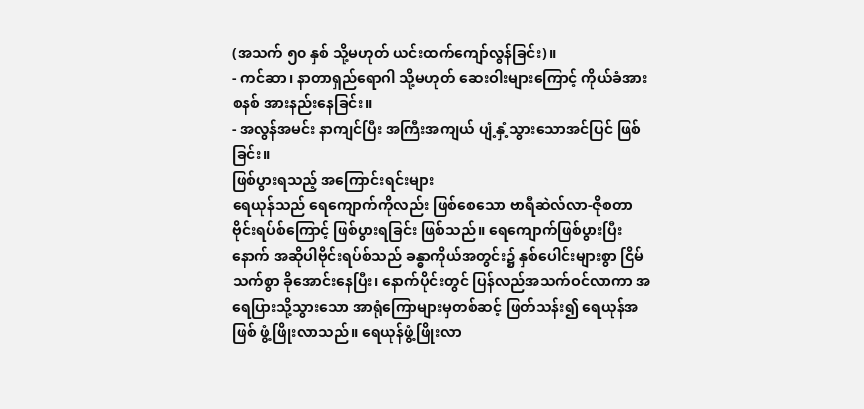(အသက် ၅၀ နှစ် သို့မဟုတ် ယင်းထက်ကျော်လွန်ခြင်း)။
- ကင်ဆာ၊ နာတာရှည်ရောဂါ သို့မဟုတ် ဆေးဝါးများကြောင့် ကိုယ်ခံအားစနစ် အားနည်းနေခြင်း။
- အလွန်အမင်း နာကျင်ပြီး အကြီးအကျယ် ပျံ့နှံ့သွားသောအင်ပြင် ဖြစ်ခြင်း။
ဖြစ်ပွားရသည့် အကြောင်းရင်းများ
ရေယုန်သည် ရေကျောက်ကိုလည်း ဖြစ်စေသော ဗာရီဆဲလ်လာ-ဇိုစတာ ဗိုင်းရပ်စ်ကြောင့် ဖြစ်ပွားရခြင်း ဖြစ်သည်။ ရေကျောက်ဖြစ်ပွားပြီးနောက် အဆိုပါဗိုင်းရပ်စ်သည် ခန္ဓာကိုယ်အတွင်း၌ နှစ်ပေါင်းများစွာ ငြိမ်သက်စွာ ခိုအောင်းနေပြီး၊ နောက်ပိုင်းတွင် ပြန်လည်အသက်ဝင်လာကာ အရေပြားသို့သွားသော အာရုံကြောများမှတစ်ဆင့် ဖြတ်သန်း၍ ရေယုန်အဖြစ် ဖွံ့ဖြိုးလာသည်။ ရေယုန်ဖွံ့ဖြိုးလာ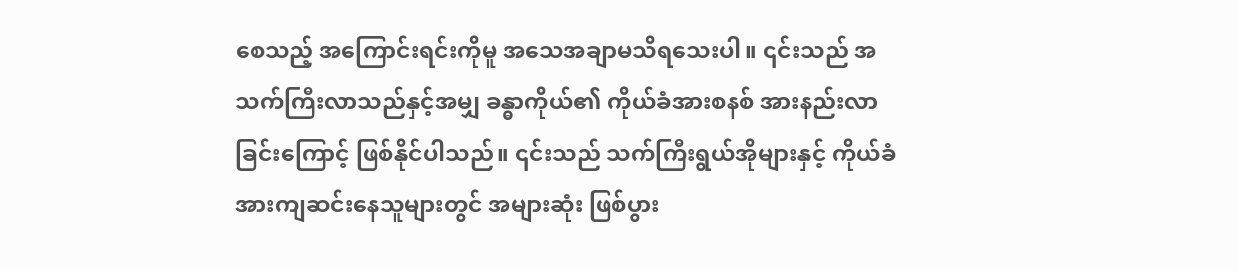စေသည့် အကြောင်းရင်းကိုမူ အသေအချာမသိရသေးပါ။ ၎င်းသည် အသက်ကြီးလာသည်နှင့်အမျှ ခန္ဓာကိုယ်၏ ကိုယ်ခံအားစနစ် အားနည်းလာခြင်းကြောင့် ဖြစ်နိုင်ပါသည်။ ၎င်းသည် သက်ကြီးရွယ်အိုများနှင့် ကိုယ်ခံအားကျဆင်းနေသူများတွင် အများဆုံး ဖြစ်ပွား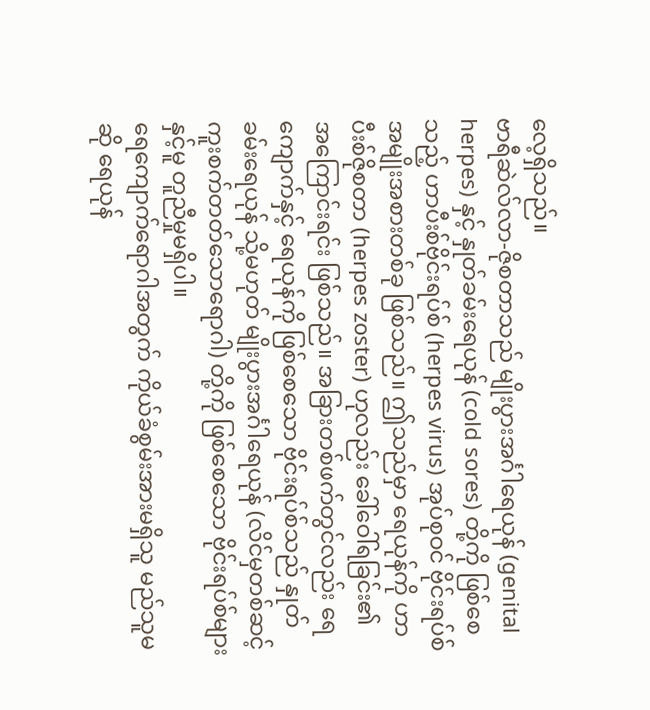လေ့ရှိသည်။
ဗာရီဆဲလ်လာ-ဇိုစတာသည် မျိုးပွားအင်္ဂါရေယုန် (genital herpes) နှင့် နှုတ်ခမ်းရေယုန် (cold sores) တို့ကို ဖြစ်စေသည့် ဟာပီးစ်ဗိုင်းရပ်စ် (herpes virus) အုပ်စုဝင် ဗိုင်းရပ်စ်အမျိုးအစားတစ်ခု ဖြစ်သည်။ ဤသည်မှာ ရေယုန်ကို ဟာပီးစ်ဇိုစတာ (herpes zoster) ဟုလည်း ခေါ်ဝေါ်ရခြင်း၏ အကြောင်းရင်း ဖြစ်သည်။ အခြားတစ်ဖက်တွင်လည်း ရေကျောက်နှင့် ရေယုန်ကို ဖြစ်စေသော ဗိုင်းရပ်စ်သည် နှုတ်ခမ်းရေယုန် သို့မဟုတ် မျိုးပွားအင်္ဂါရေယုန် (လိင်မှတစ်ဆင့် ကူးစက်တတ်သောရောဂါ) တို့ကို ဖြစ်စေသော ဗိုင်းရပ်စ်များနှင့်မူ တူညီမှုမရှိပါ။
ရေကျောက်ရောဂါအတွက် ကိုယ်ခံစွမ်းအားမရှိသူ မည်သူမဆို ရေယုန်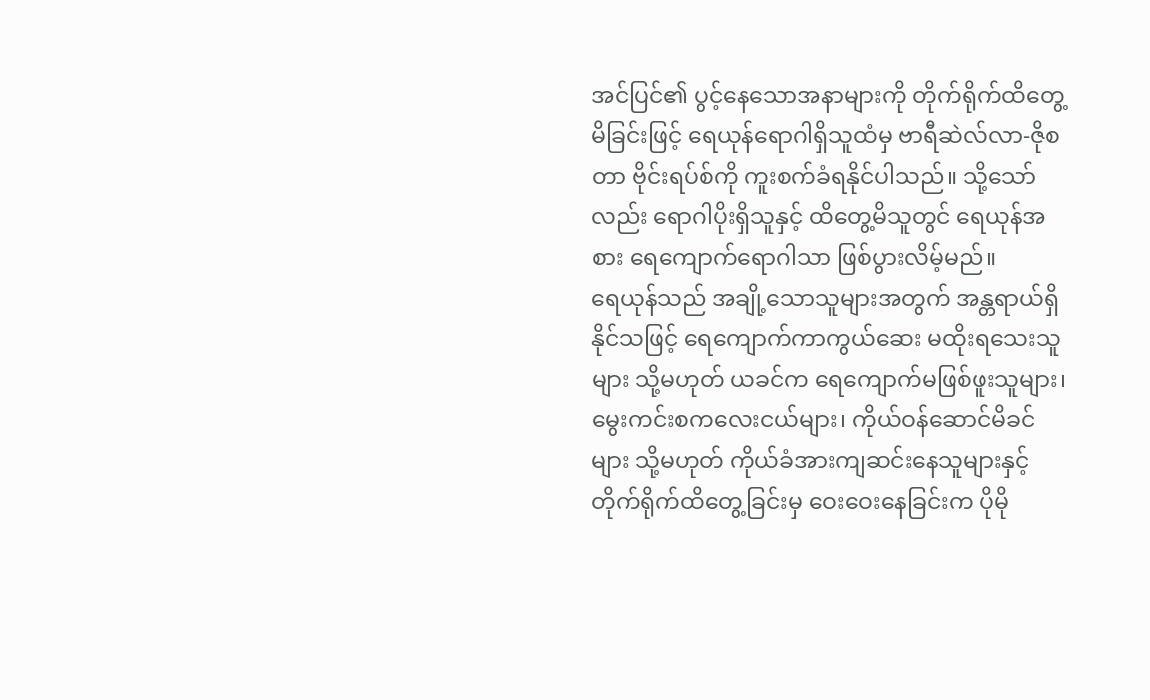အင်ပြင်၏ ပွင့်နေသောအနာများကို တိုက်ရိုက်ထိတွေ့မိခြင်းဖြင့် ရေယုန်ရောဂါရှိသူထံမှ ဗာရီဆဲလ်လာ-ဇိုစတာ ဗိုင်းရပ်စ်ကို ကူးစက်ခံရနိုင်ပါသည်။ သို့သော်လည်း ရောဂါပိုးရှိသူနှင့် ထိတွေ့မိသူတွင် ရေယုန်အစား ရေကျောက်ရောဂါသာ ဖြစ်ပွားလိမ့်မည်။
ရေယုန်သည် အချို့သောသူများအတွက် အန္တရာယ်ရှိနိုင်သဖြင့် ရေကျောက်ကာကွယ်ဆေး မထိုးရသေးသူများ သို့မဟုတ် ယခင်က ရေကျောက်မဖြစ်ဖူးသူများ၊ မွေးကင်းစကလေးငယ်များ၊ ကိုယ်ဝန်ဆောင်မိခင်များ သို့မဟုတ် ကိုယ်ခံအားကျဆင်းနေသူများနှင့် တိုက်ရိုက်ထိတွေ့ခြင်းမှ ဝေးဝေးနေခြင်းက ပိုမို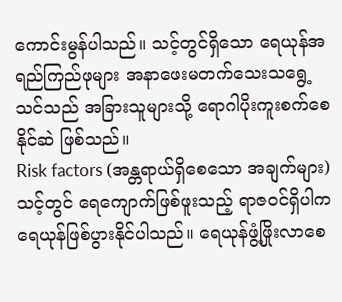ကောင်းမွန်ပါသည်။ သင့်တွင်ရှိသော ရေယုန်အရည်ကြည်ဖုများ အနာဖေးမတက်သေးသရွေ့ သင်သည် အခြားသူများသို့ ရောဂါပိုးကူးစက်စေနိုင်ဆဲ ဖြစ်သည်။
Risk factors (အန္တရာယ်ရှိစေသော အချက်များ)
သင့်တွင် ရေကျောက်ဖြစ်ဖူးသည့် ရာဇဝင်ရှိပါက ရေယုန်ဖြစ်ပွားနိုင်ပါသည်။ ရေယုန်ဖွံ့ဖြိုးလာစေ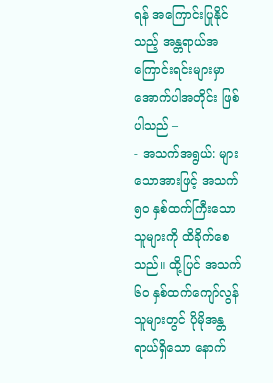ရန် အကြောင်းပြုနိုင်သည့် အန္တရာယ်အကြောင်းရင်းများမှာ အောက်ပါအတိုင်း ဖြစ်ပါသည် –
- အသက်အရွယ်: များသောအားဖြင့် အသက် ၅၀ နှစ်ထက်ကြီးသောသူများကို ထိခိုက်စေသည်။ ထို့ပြင် အသက် ၆၀ နှစ်ထက်ကျော်လွန်သူများတွင် ပိုမိုအန္တရာယ်ရှိသော နောက်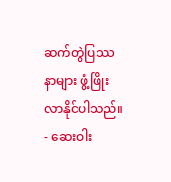ဆက်တွဲပြဿနာများ ဖွံ့ဖြိုးလာနိုင်ပါသည်။
- ဆေးဝါး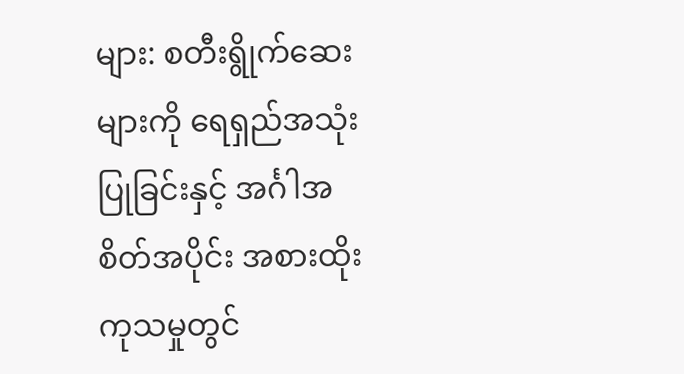များ: စတီးရွိုက်ဆေးများကို ရေရှည်အသုံးပြုခြင်းနှင့် အင်္ဂါအစိတ်အပိုင်း အစားထိုးကုသမှုတွင်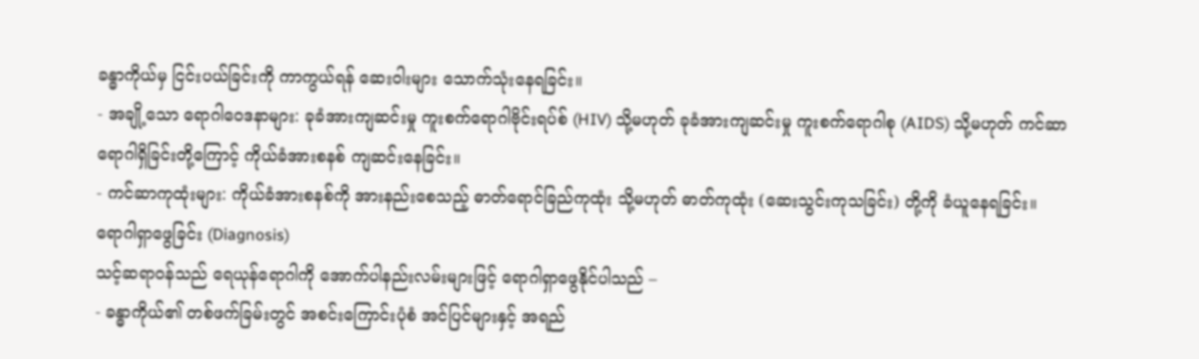ခန္ဓာကိုယ်မှ ငြင်းပယ်ခြင်းကို ကာကွယ်ရန် ဆေးဝါးများ သောက်သုံးနေရခြင်း။
- အချို့သော ရောဂါဝေဒနာများ: ခုခံအားကျဆင်းမှု ကူးစက်ရောဂါဗိုင်းရပ်စ် (HIV) သို့မဟုတ် ခုခံအားကျဆင်းမှု ကူးစက်ရောဂါစု (AIDS) သို့မဟုတ် ကင်ဆာရောဂါရှိခြင်းတို့ကြောင့် ကိုယ်ခံအားစနစ် ကျဆင်းနေခြင်း။
- ကင်ဆာကုထုံးများ: ကိုယ်ခံအားစနစ်ကို အားနည်းစေသည့် ဓာတ်ရောင်ခြည်ကုထုံး သို့မဟုတ် ဓာတ်ကုထုံး (ဆေးသွင်းကုသခြင်း) တို့ကို ခံယူနေရခြင်း။
ရောဂါရှာဖွေခြင်း (Diagnosis)
သင့်ဆရာဝန်သည် ရေယုန်ရောဂါကို အောက်ပါနည်းလမ်းများဖြင့် ရောဂါရှာဖွေနိုင်ပါသည် –
- ခန္ဓာကိုယ်၏ တစ်ဖက်ခြမ်းတွင် အစင်းကြောင်းပုံစံ အင်ပြင်များနှင့် အရည်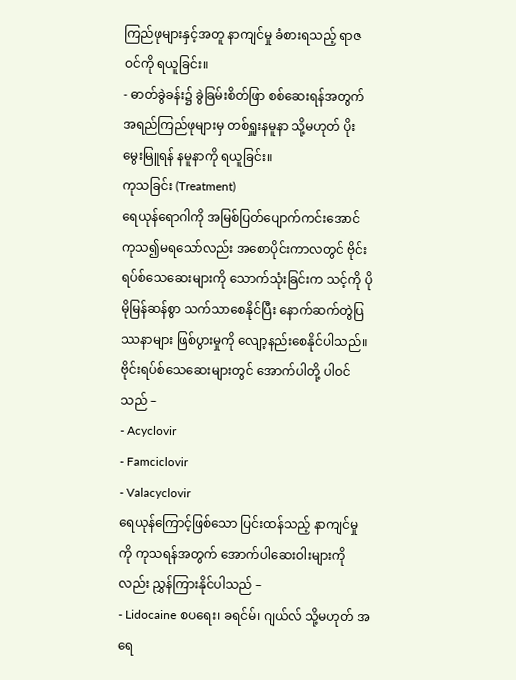ကြည်ဖုများနှင့်အတူ နာကျင်မှု ခံစားရသည့် ရာဇဝင်ကို ရယူခြင်း။
- ဓာတ်ခွဲခန်း၌ ခွဲခြမ်းစိတ်ဖြာ စစ်ဆေးရန်အတွက် အရည်ကြည်ဖုများမှ တစ်ရှူးနမူနာ သို့မဟုတ် ပိုးမွေးမြူရန် နမူနာကို ရယူခြင်း။
ကုသခြင်း (Treatment)
ရေယုန်ရောဂါကို အမြစ်ပြတ်ပျောက်ကင်းအောင် ကုသ၍မရသော်လည်း အစောပိုင်းကာလတွင် ဗိုင်းရပ်စ်သေဆေးများကို သောက်သုံးခြင်းက သင့်ကို ပိုမိုမြန်ဆန်စွာ သက်သာစေနိုင်ပြီး နောက်ဆက်တွဲပြဿနာများ ဖြစ်ပွားမှုကို လျော့နည်းစေနိုင်ပါသည်။ ဗိုင်းရပ်စ်သေဆေးများတွင် အောက်ပါတို့ ပါဝင်သည် –
- Acyclovir
- Famciclovir
- Valacyclovir
ရေယုန်ကြောင့်ဖြစ်သော ပြင်းထန်သည့် နာကျင်မှုကို ကုသရန်အတွက် အောက်ပါဆေးဝါးများကိုလည်း ညွှန်ကြားနိုင်ပါသည် –
- Lidocaine စပရေး၊ ခရင်မ်၊ ဂျယ်လ် သို့မဟုတ် အရေ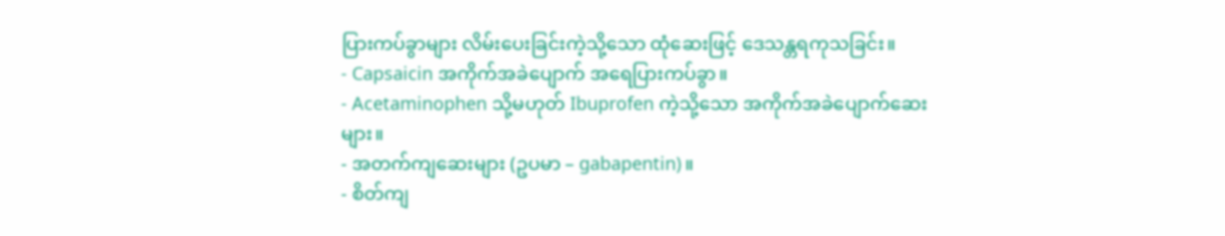ပြားကပ်ခွာများ လိမ်းပေးခြင်းကဲ့သို့သော ထုံဆေးဖြင့် ဒေသန္တရကုသခြင်း။
- Capsaicin အကိုက်အခဲပျောက် အရေပြားကပ်ခွာ။
- Acetaminophen သို့မဟုတ် Ibuprofen ကဲ့သို့သော အကိုက်အခဲပျောက်ဆေးများ။
- အတက်ကျဆေးများ (ဥပမာ – gabapentin)။
- စိတ်ကျ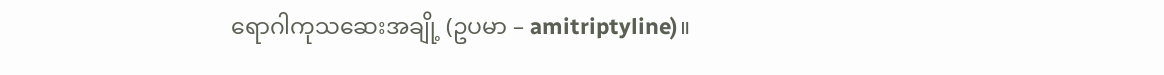ရောဂါကုသဆေးအချို့ (ဥပမာ – amitriptyline)။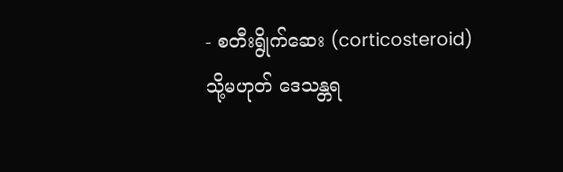- စတီးရွိုက်ဆေး (corticosteroid) သို့မဟုတ် ဒေသန္တရ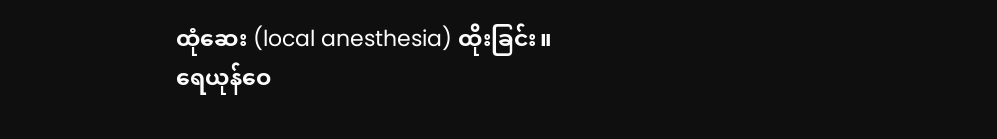ထုံဆေး (local anesthesia) ထိုးခြင်း။
ရေယုန်ဝေ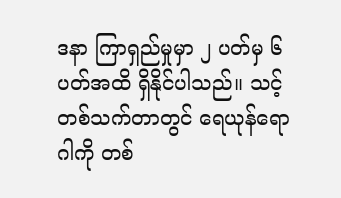ဒနာ ကြာရှည်မှုမှာ ၂ ပတ်မှ ၆ ပတ်အထိ ရှိနိုင်ပါသည်။ သင့်တစ်သက်တာတွင် ရေယုန်ရောဂါကို တစ်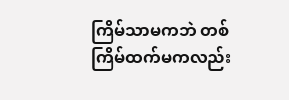ကြိမ်သာမကဘဲ တစ်ကြိမ်ထက်မကလည်း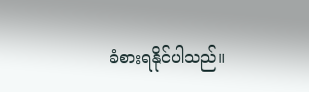ခံစားရနိုင်ပါသည်။